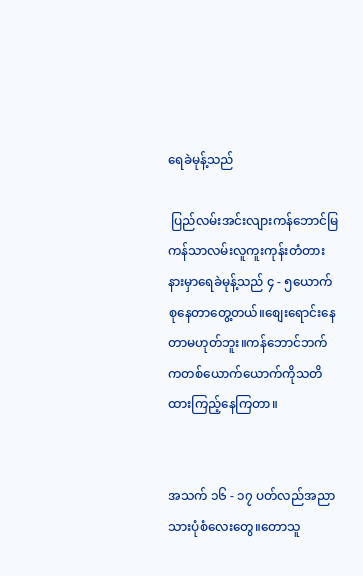ရေခဲမုန့်သည်

 ပြည်လမ်းအင်းလျားကန်ဘောင်မြကန်သာလမ်းလူကူးကုန်းတံတားနားမှာရေခဲမုန့်သည် ၄ - ၅ယောက်စုနေတာတွေ့တယ်။စျေးရောင်းနေတာမဟုတ်ဘူး။ကန်ဘောင်ဘက်ကတစ်ယောက်ယောက်ကိုသတိထားကြည့်နေကြတာ။


အသက် ၁၆ - ၁၇ ပတ်လည်အညာသားပုံစံလေးတွေ။တောသူ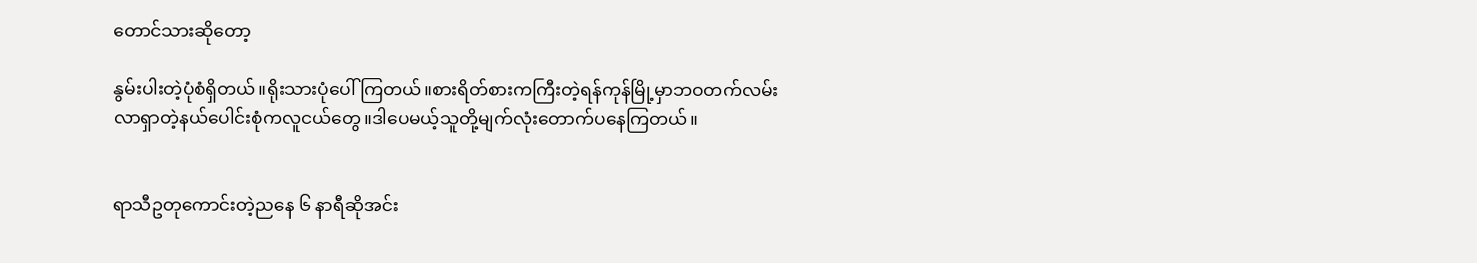တောင်သားဆိုတော့

နွမ်းပါးတဲ့ပုံစံရှိတယ်။ရိုးသားပုံပေါ်ကြတယ်။စားရိတ်စားကကြီးတဲ့ရန်ကုန်မြို့မှာဘဝတက်လမ်းလာရှာတဲ့နယ်ပေါင်းစုံကလူငယ်တွေ။ဒါပေမယ့်သူတို့မျက်လုံးတောက်ပနေကြတယ်။


ရာသီဥတုကောင်းတဲ့ညနေ ၆ နာရီဆိုအင်း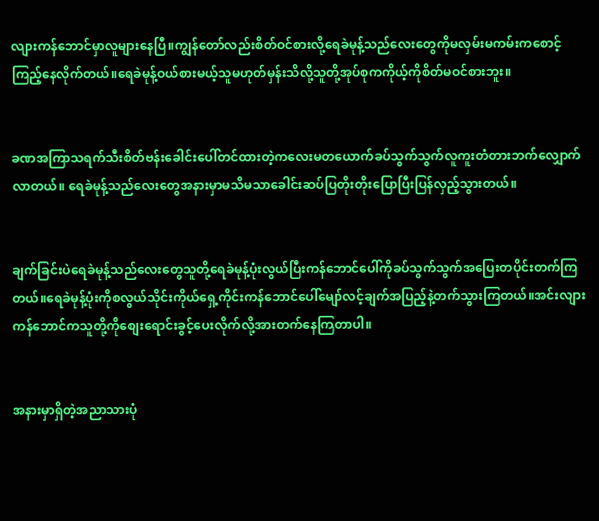လျားကန်ဘောင်မှာလူများနေပြီ။ကျွန်တော်လည်းစိတ်ဝင်စားလို့ရေခဲမုန့်သည်လေးတွေကိုမလှမ်းမကမ်းကစောင့်ကြည့်နေလိုက်တယ်။ရေခဲမုန့်ဝယ်စားမယ့်သူမဟုတ်မှန်းသိလို့သူတို့အုပ်စုကကိုယ့်ကိုစိတ်မဝင်စားဘူး။


ခဏအကြာသရက်သီးစိတ်ဗန်းခေါင်းပေါ်တင်ထားတဲ့ကလေးမတယောက်ခပ်သွက်သွက်လူကူးတံတားဘက်လျှောက်လာတယ်။ ရေခဲမုန့်သည်လေးတွေအနားမှာမသိမသာခေါင်းဆပ်ပြတိုးတိုးပြောပြီးပြန်လှည့်သွားတယ်။


ချက်ခြင်းပဲရေခဲမုန့်သည်လေး‌တွေသူတို့ရေခဲမုန့်ပုံးလွယ်ပြီးကန်ဘောင်ပေါ်ကိုခပ်သွက်သွက်အပြေးတပိုင်းတက်ကြတယ်။ရေခဲမုန့်ပုံးကိုစလွယ်သိုင်းကိုယ်ရှေ့ကိုင်းကန်ဘောင်ပေါ်မျော်လင့်ချက်အပြည့်နဲ့တက်သွားကြတယ်။အင်းလျားကန်ဘောင်ကသူတို့ကိုစျေးရောင်းခွင့်ပေးလိုက်လို့အားတက်နေကြတာပါ။


အနားမှာရှိတဲ့အညာသားပုံ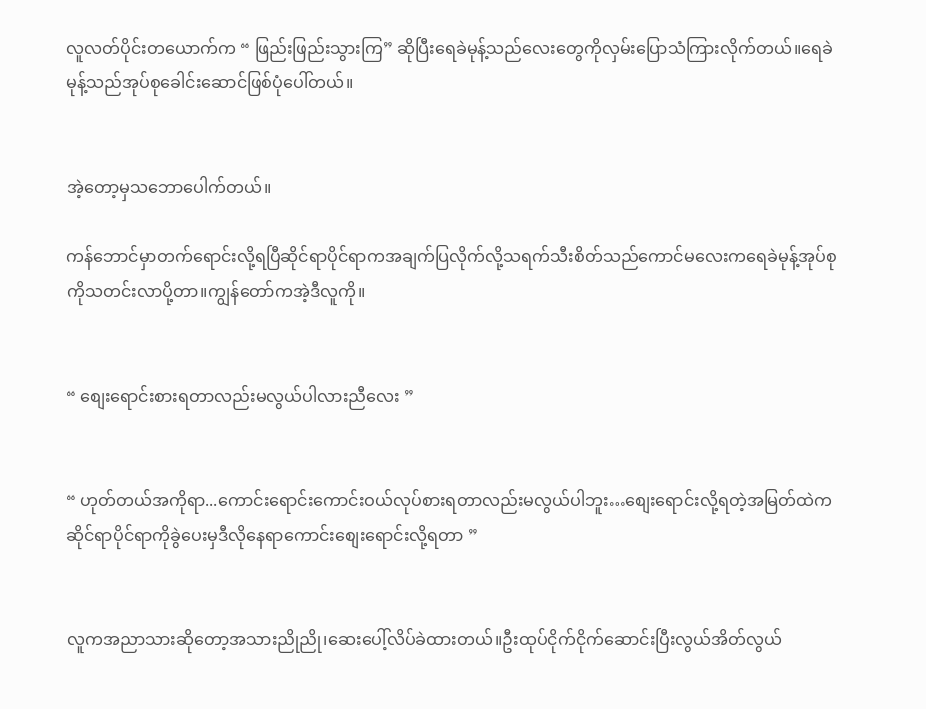လူလတ်ပိုင်းတယောက်က “ ဖြည်းဖြည်းသွားကြ” ဆိုပြီးရေခဲမုန့်သည်လေးတွေကိုလှမ်းပြောသံကြားလိုက်တယ်။ရေခဲမုန့်သည်အုပ်စုခေါင်းဆောင်ဖြစ်ပုံပေါ်တယ်။


အဲ့တော့မှသဘောပေါက်တယ်။

ကန်ဘောင်မှာတက်ရောင်းလို့ရပြီဆိုင်ရာပိုင်ရာကအချက်ပြလိုက်လို့သရက်သီးစိတ်သည်ကောင်မလေးကရေခဲမုန့်အုပ်စုကိုသတင်းလာပို့တာ။ကျွန်တော်ကအဲ့ဒီလူကို။


“ စျေးရောင်းစားရတာလည်းမလွယ်ပါလားညီလေး ”


“ ဟုတ်တယ်အကိုရာ...ကောင်းရောင်းကောင်းဝယ်လုပ်စားရတာလည်းမလွယ်ပါဘူး…စျေးရောင်းလို့ရတဲ့အမြတ်ထဲကဆိုင်ရာပိုင်ရာကိုခွဲပေးမှဒီလိုနေရာကောင်းစျေးရောင်းလို့ရတာ ”


လူကအညာသားဆိုတော့အသားညိုညို၊ဆေးပေါ့်လိပ်ခဲထားတယ်။ဦးထုပ်ငိုက်ငိုက်ဆောင်းပြီးလွယ်အိတ်လွယ်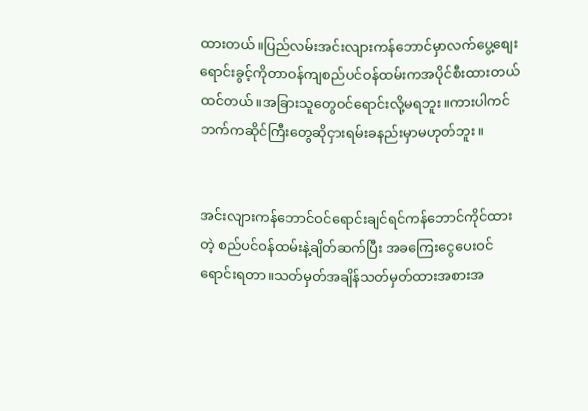ထားတယ်။ပြည်လမ်းအင်းလျားကန်ဘောင်မှာလက်ပွေ့စျေးရောင်းခွင့်ကိုတာဝန်ကျစည်ပင်ဝန်ထမ်းကအပိုင်စီးထားတယ်ထင်တယ်။အခြားသူတွေဝင်ရောင်းလို့မရဘူး။ကားပါကင်ဘက်ကဆိုင်ကြီးတွေဆိုငှားရမ်းခနည်းမှာမဟုတ်ဘူး။


အင်းလျားကန်ဘောင်ဝင်ရောင်းချင်ရင်ကန်ဘောင်ကိုင်ထားတဲ့ စည်ပင်ဝန်ထမ်းနဲ့ချိတ်ဆက်ပြီး အခကြေးငွေပေးဝင်ရောင်းရတာ။သတ်မှတ်အချိန်သတ်မှတ်ထားအစားအ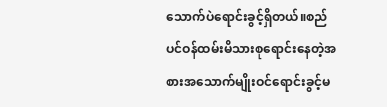သောက်ပဲရောင်းခွင့်ရှိတယ်။စည်ပင်ဝန်ထမ်းမိသားစုရောင်းနေတဲ့အစားအသောက်မျိုးဝင်ရောင်းခွင့်မ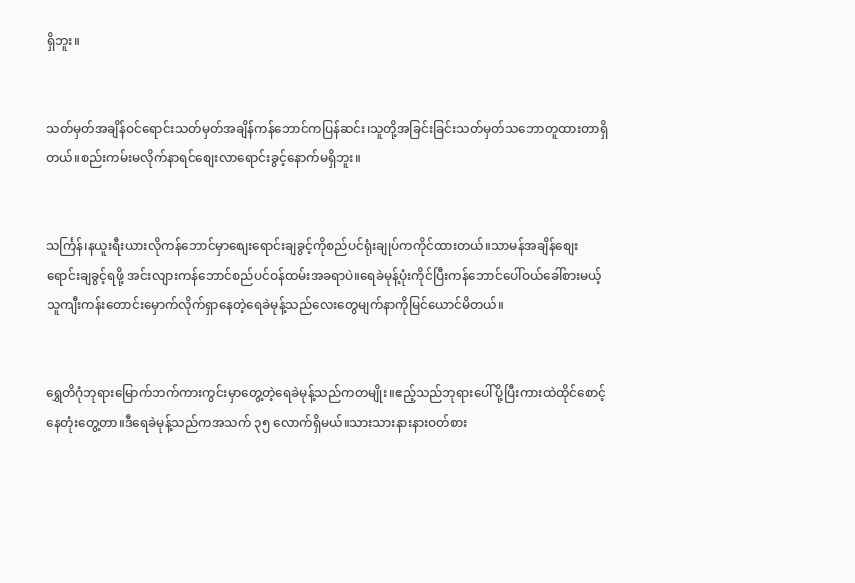ရှိဘူး။


သတ်မှတ်အချိန်ဝင်ရောင်းသတ်မှတ်အချိန်ကန်ဘောင်ကပြန်ဆင်း၊သူတို့အခြင်းခြင်းသတ်မှတ်သဘောတူထားတာရှိတယ်။စည်းကမ်းမလိုက်နာရင်စျေးလာရောင်းခွင့်နောက်မရှိဘူး။


သင်္ကြန်၊နယူးရီးယားလိုကန်ဘောင်မှာစျေးရောင်းချခွင့်ကိုစည်ပင်ရုံးချုပ်ကကိုင်ထားတယ်။သာမန်အချိန်စျေးရောင်းချခွင့်ရဖို့ အင်းလျားကန်ဘောင်စည်ပင်ဝန်ထမ်းအခရာပဲ။ရေခဲမုန့်ပုံးကိုင်ပြီးကန်ဘောင်ပေါ်ဝယ်ခေါ်စားမယ့်သူကျီးကန်းတောင်းမှောက်လိုက်ရှာနေတဲ့ရေခဲမုန့်သည်လေးတွေမျက်နာကိုမြင်ယောင်မိတယ်။


ရွှေတိဂုံဘုရားမြောက်ဘက်ကားကွင်းမှာတွေ့တဲ့ရေခဲမုန့်သည်ကတမျိုး။ဧည့်သည်ဘုရားပေါ်ပို့ပြီးကားထဲထိုင်စောင့်နေတုံးတွေ့တာ။ဒီရေခဲမုန့်သည်ကအသက် ၃၅ လောက်ရှိမယ်။သားသားနားနားဝတ်စား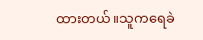ထားတယ်။သူကရေခဲ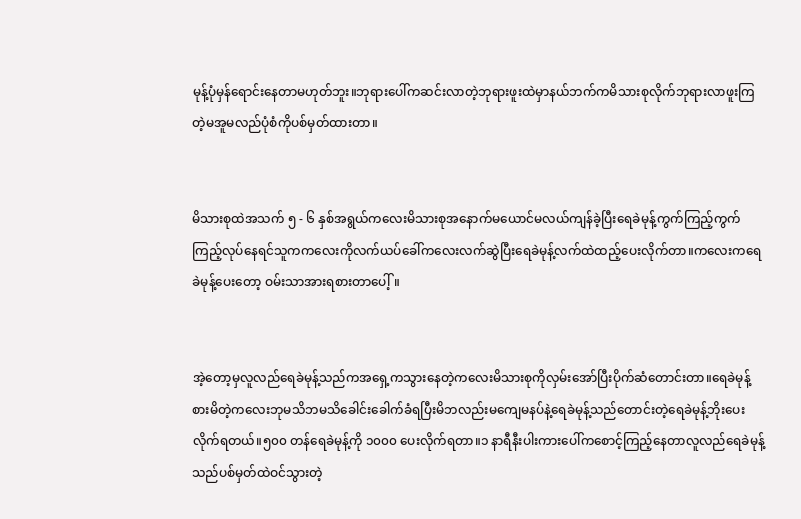မုန့်ပုံမှန်ရောင်းနေတာမဟုတ်ဘူး။ဘုရားပေါ်ကဆင်းလာတဲ့ဘုရားဖူးထဲမှာနယ်ဘက်ကမိသားစုလိုက်ဘုရားလာဖူးကြတဲ့မအူမလည်ပုံစံကိုပစ်မှတ်ထားတာ။


မိသားစုထဲအသက် ၅ - ၆ နှစ်အရွယ်ကလေးမိသားစုအနောက်မယောင်မလယ်ကျန်ခဲ့ပြီးရေခဲမုန့်ကွက်ကြည့်ကွက်ကြည့်လုပ်နေရင်သူကကလေးကိုလက်ယပ်ခေါ်ကလေးလက်ဆွဲပြီးရေခဲမုန့်လက်ထဲထည့်ပေးလိုက်တာ။ကလေးကရေခဲမုန့်ပေးတော့ ဝမ်းသာအားရစားတာပေါ့်။


အဲ့တော့မှလူလည်ရေခဲမုန့်သည်ကအရှေ့ကသွားနေတဲ့ကလေးမိသားစုကိုလှမ်းအော်ပြီးပိုက်ဆံတောင်းတာ။ရေခဲမုန့်စားမိတဲ့ကလေးဘုမသိဘမသိခေါင်းခေါက်ခံရပြီးမိဘလည်းမကျေမနပ်နဲ့ရေခဲမုန့်သည်တောင်းတဲ့ရေခဲမုန့်ဘိုးပေးလိုက်ရတယ်။၅၀၀ တန်ရေခဲမုန့်ကို ၁၀၀၀ ပေးလိုက်ရတာ။၁ နာရီနီးပါးကားပေါ်ကစောင့်ကြည့်နေတာလူလည်ရေခဲမုန့်သည်ပစ်မှတ်ထဲဝင်သွားတဲ့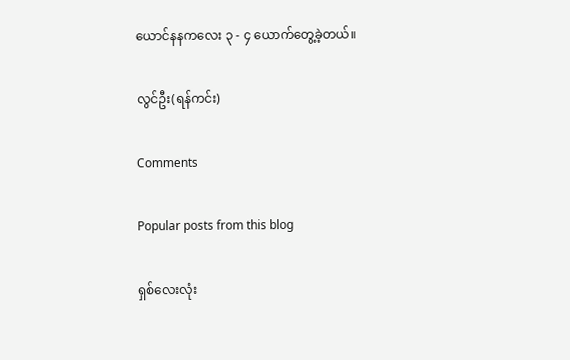ယောင်နနကလေး ၃ - ၄ ယောက်တွေ့ခဲ့တယ်။

လွင်ဦး(ရန်ကင်း)

Comments

Popular posts from this blog

ရှစ်လေးလုံး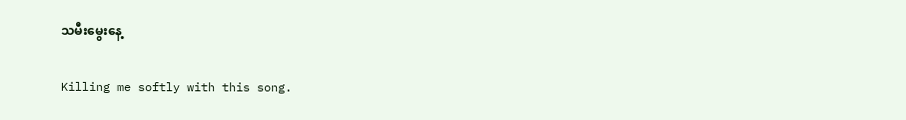သမီးမွေးနေ့

Killing me softly with this song.